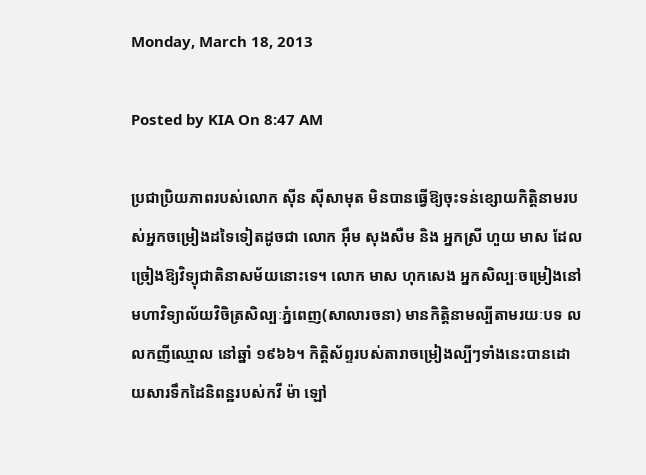Monday, March 18, 2013

Posted by KIA On 8:47 AM

ប្រជាប្រិយភាពរបស់លោក ស៊ីន ស៊ីសាមុត មិនបានធ្វើឱ្យចុះទន់ខ្សោយកិត្តិនាមរបស់អ្នកចម្រៀងដទៃទៀតដូចជា លោក អ៊ឹម សុងសឺម និង អ្នកស្រី ហួយ មាស ដែលច្រៀងឱ្យវិទ្យុជាតិនាសម័យនោះទេ។ លោក មាស ហុកសេង អ្នកសិល្បៈចម្រៀងនៅមហាវិទ្យាល័យវិចិត្រសិល្បៈភ្នំពេញ(សាលារចនា) មានកិត្តិនាមល្បីតាមរយៈបទ លលកញីឈ្មោល នៅឆ្នាំ ១៩៦៦។ កិត្តិស័ព្ទរបស់តារាចម្រៀងល្បីៗទាំងនេះបានដោយសារទឹកដៃនិពន្ឋរបស់កវី ម៉ា ឡៅ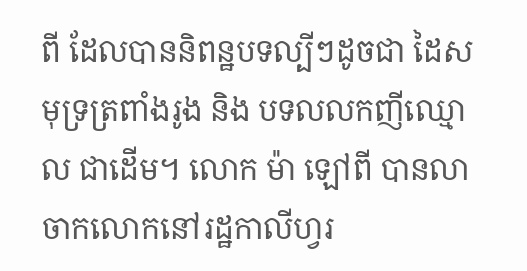ពី ដែលបាននិពន្ឋបទល្បីៗដូចជា ដៃសមុទ្រត្រពាំងរូង និង បទលលកញីឈ្មោល ជាដើម។ លោក ម៉ា ឡៅពី បានលាចាកលោកនៅរដ្ឋកាលីហ្វរ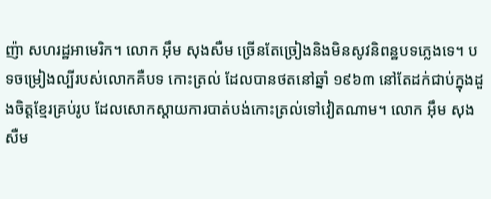ញ៉ា សហរដ្ឋអាមេរិក។ លោក អ៊ឹម សុងសឺម ច្រើនតែច្រៀងនិងមិនសូវនិពន្ឋបទភ្លេងទេ។ បទចម្រៀងល្បីរបស់លោកគឺបទ កោះត្រល់ ដែលបានថតនៅឆ្នាំ ១៩៦៣ នៅតែដក់ជាប់ក្នុងដួងចិត្តខ្មែរគ្រប់រូប ដែលសោកស្តាយការបាត់បង់កោះត្រល់ទៅវៀតណាម។ លោក អ៊ឹម សុងសឺម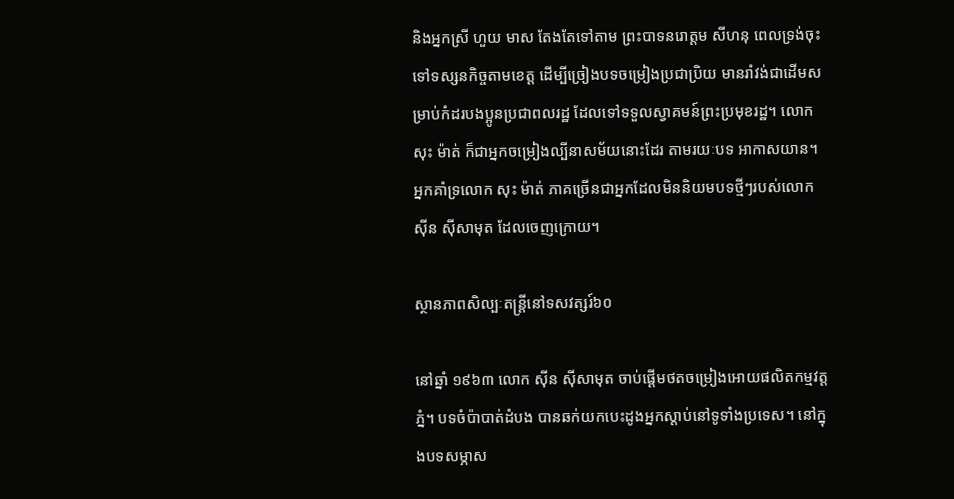និងអ្នកស្រី ហួយ មាស តែងតែទៅតាម ព្រះបាទនរោត្តម សីហនុ ពេលទ្រង់ចុះទៅទស្សនកិច្ចតាមខេត្ត ដើម្បីច្រៀងបទចម្រៀងប្រជាប្រិយ មានរាំវង់ជាដើមសម្រាប់កំដរបងប្អូនប្រជាពលរដ្ឋ ដែលទៅទទួលស្វាគមន៍ព្រះប្រមុខរដ្ឋ។ លោក សុះ ម៉ាត់ ក៏ជាអ្នកចម្រៀងល្បីនាសម័យនោះដែរ តាមរយៈបទ អាកាសយាន។ អ្នកគាំទ្រលោក សុះ ម៉ាត់ ភាគច្រើនជាអ្នកដែលមិននិយមបទថ្មីៗរបស់លោក ស៊ីន ស៊ីសាមុត ដែលចេញក្រោយ។

ស្ថានភាពសិល្បៈតន្ត្រីនៅទសវត្សរ៍៦០

នៅឆ្នាំ ១៩៦៣ លោក ស៊ីន ស៊ីសាមុត ចាប់ផ្តើមថតចម្រៀងអោយផលិតកម្មវត្តភ្នំ។ បទចំប៉ាបាត់ដំបង បានឆក់យកបេះដូងអ្នកស្តាប់នៅទូទាំងប្រទេស។ នៅក្នុងបទសម្ភាស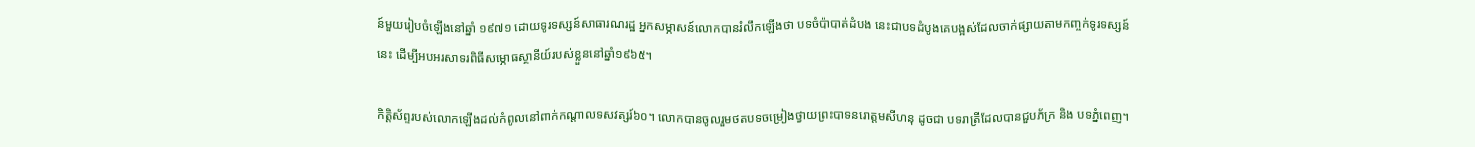ន៍មួយរៀបចំឡើងនៅឆ្នាំ ១៩៧១ ដោយទូរទស្សន៍សាធារណរដ្ឋ អ្នកសម្ភាសន៍លោកបានរំលឹកឡើងថា បទចំប៉ាបាត់ដំបង នេះជាបទដំបូងគេបង្អស់ដែលចាក់ផ្សាយតាមកញ្ចក់ទូរទស្សន៍នេះ ដើម្បីអបអរសាទរពិធីសម្ភោធស្ថានីយ៍របស់ខ្លួននៅឆ្នាំ១៩៦៥។

កិត្តិស័ព្ទរបស់លោកឡើងដល់កំពូលនៅពាក់កណ្តាលទសវត្សរ៍៦០។ លោកបានចូលរួមថតបទចម្រៀងថ្វាយព្រះបាទនរោត្តមសីហនុ ដូចជា បទរាត្រីដែលបានជួបភ័ក្រ និង បទភ្នំពេញ។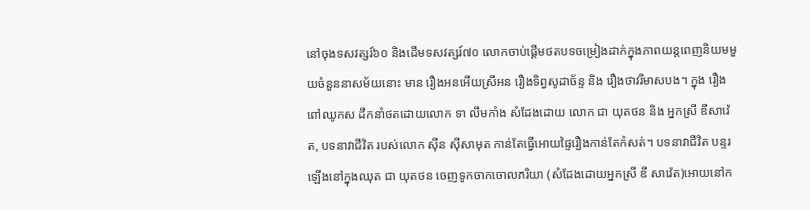នៅចុងទសវត្សរ៍៦០ និងដើមទសវត្សរ៍៧០ លោកចាប់ផ្តើមថតបទចម្រៀងដាក់ក្នុងភាពយន្តពេញនិយមមួយចំនួននាសម័យនោះ មាន រឿងអនអើយស្រីអន រឿងទិព្វសូដាច័ន្ទ និង រឿងថាវរីមាសបង។ ក្នុង រឿងពៅឈូកស ដឹកនាំថតដោយលោក ទា លឹមកាំង សំដែងដោយ លោក ជា យុតថន និង អ្នកស្រី ឌីសាវ៉េត, បទនាវាជីវិត របស់លោក ស៊ីន ស៊ីសាមុត កាន់តែធ្វើអោយផ្ទៃរឿងកាន់តែកំសត់។ បទនាវាជីវិត បន្ទរឡើងនៅក្នុងឈុត ជា យុតថន ចេញទូកចាកចោលភរិយា (សំដែងដោយអ្នកស្រី ឌី សាវ៉េត)អោយនៅក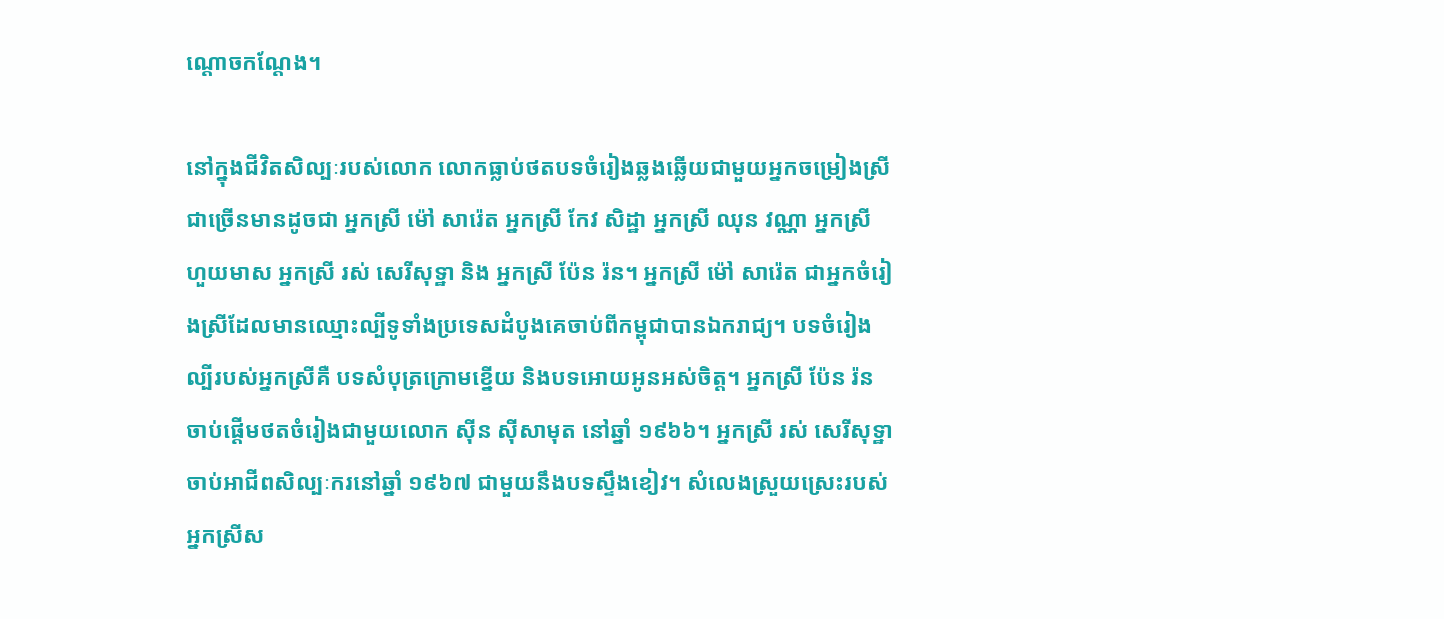ណ្តោចកណ្តែង។

នៅក្នុងជីវិតសិល្បៈរបស់លោក លោកធ្លាប់ថតបទចំរៀងឆ្លងឆ្លើយជាមួយអ្នកចម្រៀងស្រីជាច្រើនមានដូចជា អ្នកស្រី ម៉ៅ សារ៉េត អ្នកស្រី កែវ សិដ្ឋា អ្នកស្រី ឈុន វណ្ណា អ្នកស្រី ហួយមាស អ្នកស្រី រស់ សេរីសុទ្ឋា និង អ្នកស្រី ប៉ែន រ៉ន។ អ្នកស្រី ម៉ៅ សារ៉េត ជាអ្នកចំរៀងស្រីដែលមានឈ្មោះល្បីទូទាំងប្រទេសដំបូងគេចាប់ពីកម្ពុជាបានឯករាជ្យ។ បទចំរៀងល្បីរបស់អ្នកស្រីគឺ បទសំបុត្រក្រោមខ្នើយ និងបទអោយអូនអស់ចិត្ត។ អ្នកស្រី ប៉ែន រ៉ន ចាប់ផ្តើមថតចំរៀងជាមួយលោក ស៊ីន ស៊ីសាមុត នៅឆ្នាំ ១៩៦៦។ អ្នកស្រី រស់ សេរីសុទ្ឋា ចាប់អាជីពសិល្បៈករនៅឆ្នាំ ១៩៦៧ ជាមួយនឹងបទស្ទឹងខៀវ។ សំលេងស្រួយស្រេះរបស់អ្នកស្រីស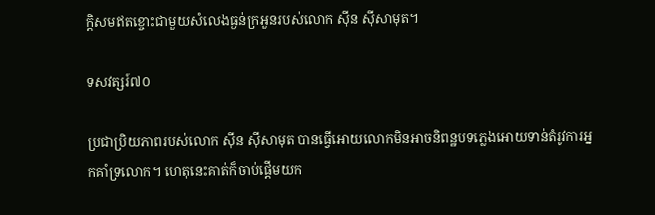ក្តិសមឥតខ្ចោះជាមួយសំលេងធ្ងន់ក្រអួនរបស់លោក ស៊ីន ស៊ីសាមុត។

ទសវត្សរ៍៧០

ប្រជាប្រិយភាពរបស់លោក ស៊ីន ស៊ីសាមុត បានធ្វើអោយលោកមិនអាចនិពន្ឋបទភ្លេងអោយទាន់តំរូវការអ្នកគាំទ្រលោក។ ហេតុនេះគាត់ក៏ចាប់ផ្តើមយក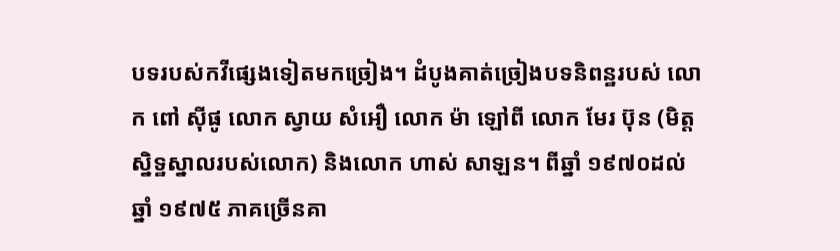បទរបស់កវីផ្សេងទៀតមកច្រៀង។ ដំបូងគាត់ច្រៀងបទនិពន្ឋរបស់ លោក ពៅ ស៊ីផូ លោក ស្វាយ សំអឿ លោក ម៉ា ឡៅពី លោក មែរ ប៊ុន (មិត្តស្និទ្ឋស្នាលរបស់លោក) និងលោក ហាស់ សាឡន។ ពីឆ្នាំ ១៩៧០ដល់ឆ្នាំ ១៩៧៥ ភាគច្រើនគា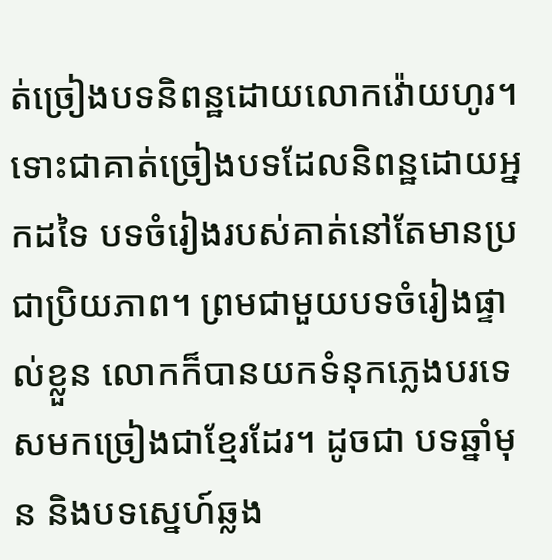ត់ច្រៀងបទនិពន្ឋដោយលោកវ៉ោយហូរ។ ទោះជាគាត់ច្រៀងបទដែលនិពន្ឋដោយអ្នកដទៃ បទចំរៀងរបស់គាត់នៅតែមានប្រជាប្រិយភាព។ ព្រមជាមួយបទចំរៀងផ្ទាល់ខ្លួន លោកក៏បានយកទំនុកភ្លេងបរទេសមកច្រៀងជាខ្មែរដែរ។ ដូចជា បទឆ្នាំមុន និងបទស្នេហ៍ឆ្លង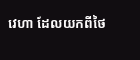វេហា ដែលយកពីថៃ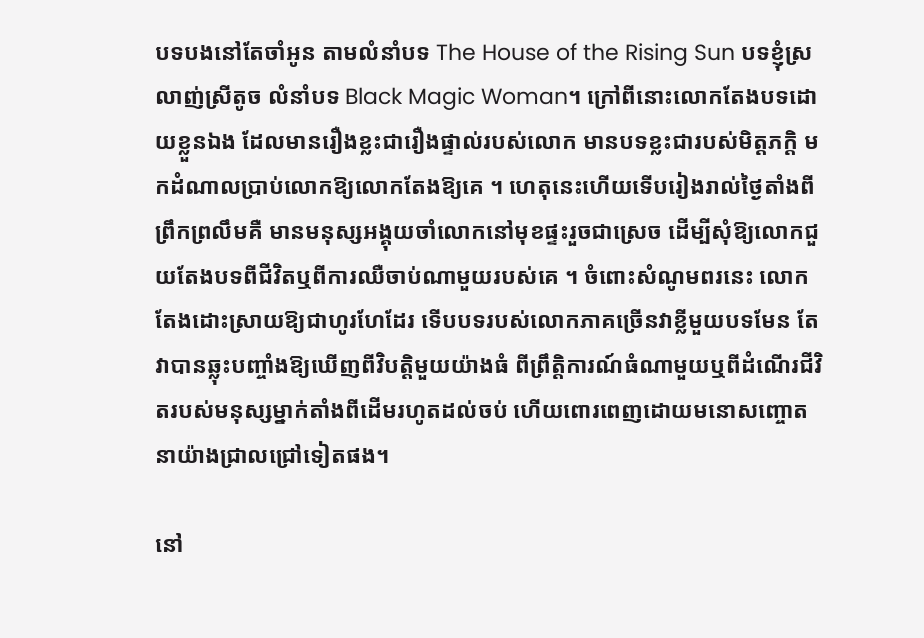បទបងនៅតែចាំអូន តាមលំនាំបទ The House of the Rising Sun បទខ្ញុំស្រលាញ់ស្រីតូច លំនាំបទ Black Magic Woman។ ក្រៅពីនោះលោកតែងបទដោយខ្លួនឯង ដែលមានរឿងខ្លះជារឿងផ្ទាល់របស់លោក មានបទខ្លះជារបស់មិត្តភក្តិ មកដំណាលប្រាប់លោកឱ្យលោកតែងឱ្យគេ ។ ហេតុនេះហើយទើបរៀងរាល់ថៃ្ងតាំងពីព្រឹកព្រលឹមគឺ មានមនុស្សអង្គុយចាំលោកនៅមុខផ្ទះរួចជាស្រេច ដើម្បីសុំឱ្យលោកជួយតែងបទពីជីវិតឬពីការឈឺចាប់ណាមួយរបស់គេ ។ ចំពោះសំណូមពរនេះ លោកតែងដោះស្រាយឱ្យជាហូរហែដែរ ទើបបទរបស់លោកភាគច្រើនវាខ្លីមួយបទមែន តែវាបានឆ្លុះបញ្ចាំងឱ្យឃើញពីវិបត្តិមួយយ៉ាងធំ ពីព្រឹត្តិការណ៍ធំណាមួយឬពីដំណើរជីវិតរបស់មនុស្សម្នាក់តាំងពីដើមរហូតដល់ចប់ ហើយពោរពេញដោយមនោសញ្ចោតនាយ៉ាងជ្រាលជ្រៅទៀតផង។

នៅ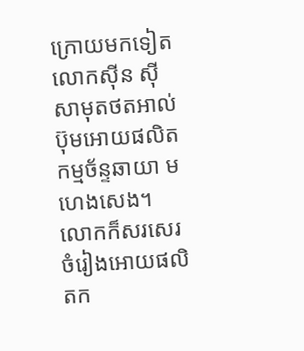ក្រោយមកទៀត លោកស៊ីន ស៊ីសាមុតថតអាល់ប៊ុមអោយផលិតកម្មច័ន្ទឆាយា មហេងសេង។ លោកក៏សរសេរចំរៀងអោយផលិតក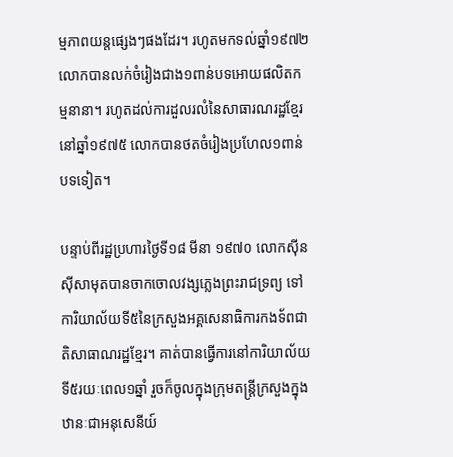ម្មភាពយន្តផ្សេងៗផងដែរ។ រហូតមកទល់ឆ្នាំ១៩៧២ លោកបានលក់ចំរៀងជាង១ពាន់បទអោយផលិតកម្មនានា។ រហូតដល់ការដួលរលំនៃសាធារណរដ្ឋខ្មែរនៅឆ្នាំ១៩៧៥ លោកបានថតចំរៀងប្រហែល១ពាន់បទទៀត។

បន្ទាប់ពីរដ្ឋប្រហារថ្ងៃទី១៨ មីនា ១៩៧០ លោកស៊ីន ស៊ីសាមុតបានចាកចោលវង្សភ្លេងព្រះរាជទ្រព្យ ទៅការិយាល័យទី៥នៃក្រសួងអគ្គសេនាធិការកងទ័ពជាតិសាធាណរដ្ឋខ្មែរ។ គាត់បានធ្វើការនៅការិយាល័យទី៥រយៈពេល១ឆ្នាំ រួចក៏ចូលក្នុងក្រុមតន្ត្រីក្រសួងក្នុងឋានៈជាអនុសេនីយ៍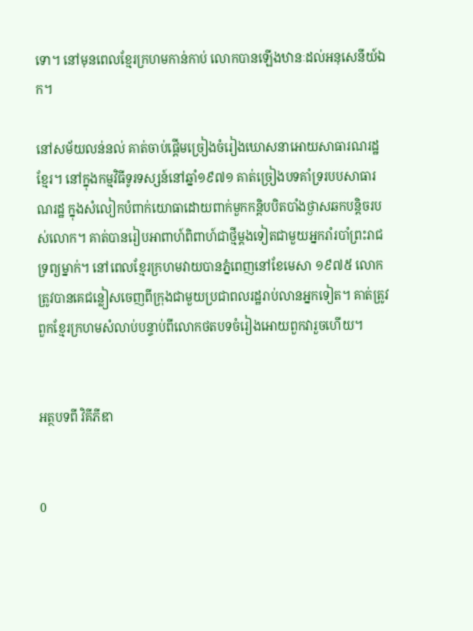ទោ។ នៅមុនពេលខ្មែរក្រហមកាន់កាប់ លោកបានឡើងឋានៈដល់អនុសេនីយ៍ឯក។

នៅសម័យលន់នល់ គាត់ចាប់ផ្តើមច្រៀងចំរៀងឃោសនាអោយសាធារណរដ្ឋខ្មែរ។ នៅក្នុងកម្មវិធីទូរទស្សន៍នៅឆ្នាំ១៩៧១ គាត់ច្រៀងបទគាំទ្ររបបសាធារណរដ្ឋ ក្នុងសំលៀកបំពាក់យោធាដោយពាក់មួកកន្តិបបិតបាំងថ្ងាសឆកបន្តិចរបស់លោក។ គាត់បានរៀបអាពាហ៍ពិពាហ៍ជាថ្មីម្តងទៀតជាមួយអ្នករាំរបាំព្រះរាជទ្រព្យម្នាក់។ នៅពេលខ្មែរក្រហមវាយបានភ្នំពេញនៅខែមេសា ១៩៧៥ លោកត្រូវបានគេជន្លៀសចេញពីក្រុងជាមួយប្រជាពលរដ្ឋរាប់លានអ្នកទៀត។ គាត់ត្រូវពួកខ្មែរក្រហមសំលាប់បន្ទាប់ពីលោកថតបទចំរៀងអោយពួកវារួចហើយ។


អត្ថបទពី វិគីភីឌា


0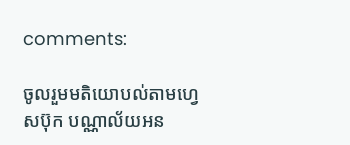comments:

ចូលរួមមតិយោបល់តាមហ្វេសប៊ុក បណ្ណាល័យអន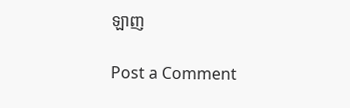ឡាញ

Post a Comment